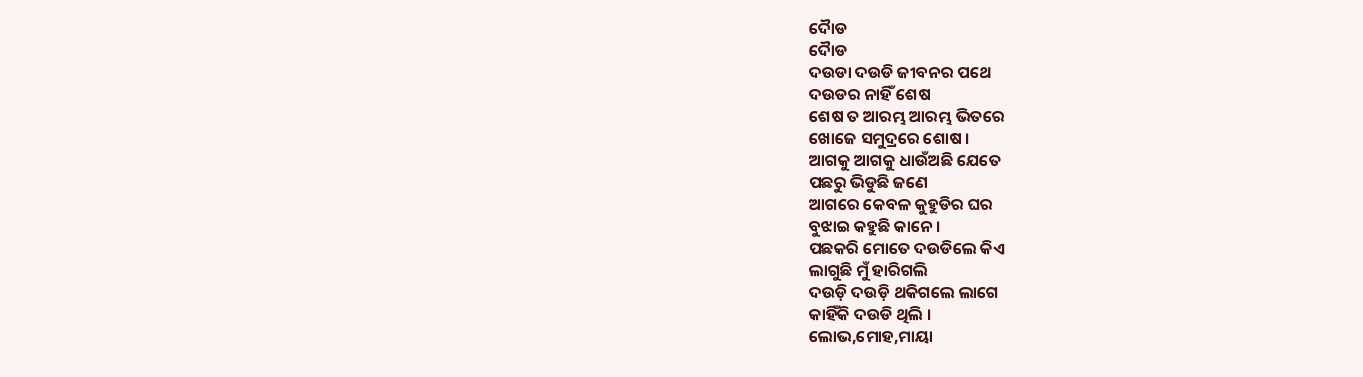ଦୈାଡ
ଦୈାଡ
ଦଉଡା ଦଉଡି ଜୀବନର ପଥେ
ଦଉଡର ନାହିଁ ଶେଷ
ଶେଷ ତ ଆରମ୍ଭ ଆରମ୍ଭ ଭିତରେ
ଖୋଜେ ସମୁଦ୍ରରେ ଶୋଷ ।
ଆଗକୁ ଆଗକୁ ଧାଉଁଅଛି ଯେତେ
ପଛରୁ ଭିଡୁଛି ଜଣେ
ଆଗରେ କେବଳ କୁହୁଡିର ଘର
ବୁଝାଇ କହୁଛି କାନେ ।
ପଛକରି ମୋତେ ଦଉଡିଲେ କିଏ
ଲାଗୁଛି ମୁଁ ହାରିଗଲି
ଦଉଡ଼ି ଦଉଡ଼ି ଥକିଗଲେ ଲାଗେ
କାହିଁକି ଦଉଡି ଥିଲି ।
ଲୋଭ,ମୋହ,ମାୟା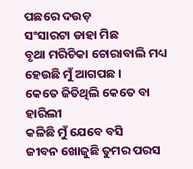ପଛରେ ଦଉଡ଼
ସଂସାରଟା ଡାହା ମିଛ
ବୃଥା ମରିଚିକା ଚୋରାବାଲି ମଧ୍ୟ
ହେଉଛି ମୁଁ ଆଗପଛ ।
କେତେ ଜିତିଥିଲି କେତେ ବା ହାରିଲୀ
କଳିଛି ମୁଁ ଯେବେ ବସି
ଜୀବନ ଖୋଜୁଛି ତୁମର ପରସ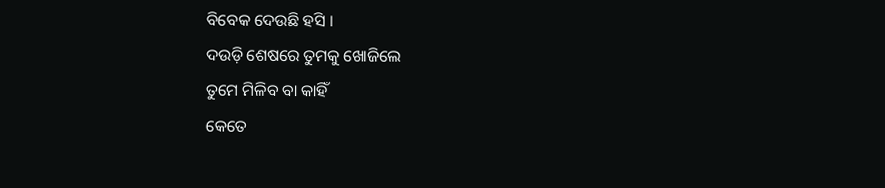ବିବେକ ଦେଉଛି ହସି ।
ଦଉଡ଼ି ଶେଷରେ ତୁମକୁ ଖୋଜିଲେ
ତୁମେ ମିଳିବ ବା କାହିଁ
କେତେ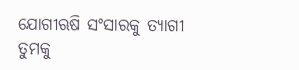ଯୋଗୀଋଷି ସଂସାରକୁ ତ୍ୟାଗୀ
ତୁମକୁ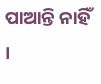ପାଆନ୍ତି ନାହିଁ ।